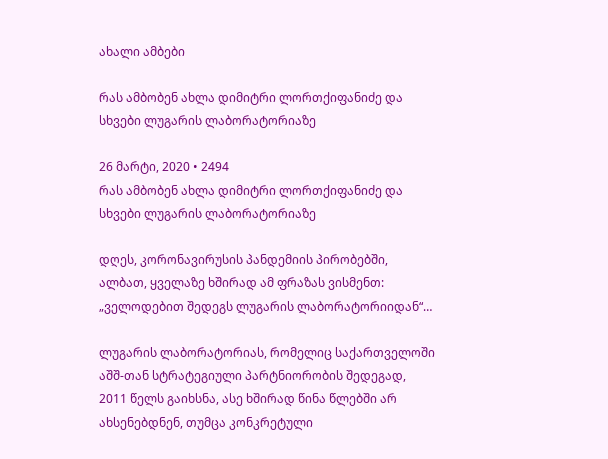ახალი ამბები

რას ამბობენ ახლა დიმიტრი ლორთქიფანიძე და სხვები ლუგარის ლაბორატორიაზე

26 მარტი, 2020 • 2494
რას ამბობენ ახლა დიმიტრი ლორთქიფანიძე და სხვები ლუგარის ლაბორატორიაზე

დღეს, კორონავირუსის პანდემიის პირობებში, ალბათ, ყველაზე ხშირად ამ ფრაზას ვისმენთ: „ველოდებით შედეგს ლუგარის ლაბორატორიიდან“…

ლუგარის ლაბორატორიას, რომელიც საქართველოში აშშ-თან სტრატეგიული პარტნიორობის შედეგად, 2011 წელს გაიხსნა, ასე ხშირად წინა წლებში არ ახსენებდნენ, თუმცა კონკრეტული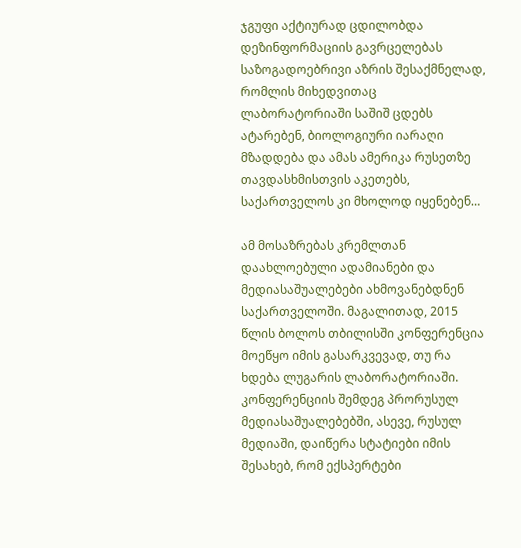ჯგუფი აქტიურად ცდილობდა დეზინფორმაციის გავრცელებას საზოგადოებრივი აზრის შესაქმნელად, რომლის მიხედვითაც ლაბორატორიაში საშიშ ცდებს ატარებენ, ბიოლოგიური იარაღი მზადდება და ამას ამერიკა რუსეთზე თავდასხმისთვის აკეთებს, საქართველოს კი მხოლოდ იყენებენ…

ამ მოსაზრებას კრემლთან დაახლოებული ადამიანები და მედიასაშუალებები ახმოვანებდნენ საქართველოში. მაგალითად, 2015 წლის ბოლოს თბილისში კონფერენცია მოეწყო იმის გასარკვევად, თუ რა ხდება ლუგარის ლაბორატორიაში. კონფერენციის შემდეგ პრორუსულ მედიასაშუალებებში, ასევე, რუსულ მედიაში, დაიწერა სტატიები იმის შესახებ, რომ ექსპერტები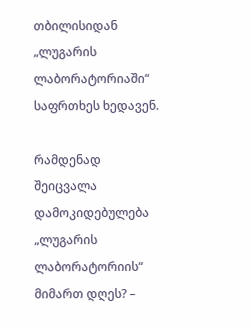თბილისიდან „ლუგარის ლაბორატორიაში“ საფრთხეს ხედავენ.

რამდენად შეიცვალა დამოკიდებულება „ლუგარის ლაბორატორიის“ მიმართ დღეს? –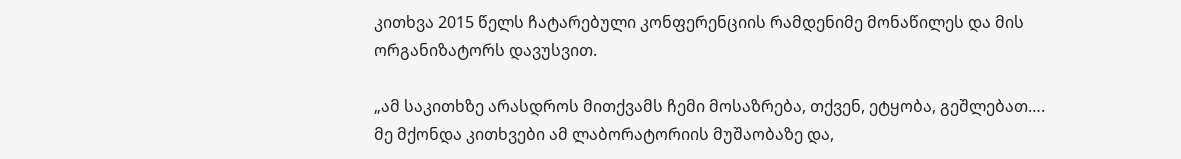კითხვა 2015 წელს ჩატარებული კონფერენციის რამდენიმე მონაწილეს და მის ორგანიზატორს დავუსვით.

„ამ საკითხზე არასდროს მითქვამს ჩემი მოსაზრება, თქვენ, ეტყობა, გეშლებათ…. მე მქონდა კითხვები ამ ლაბორატორიის მუშაობაზე და,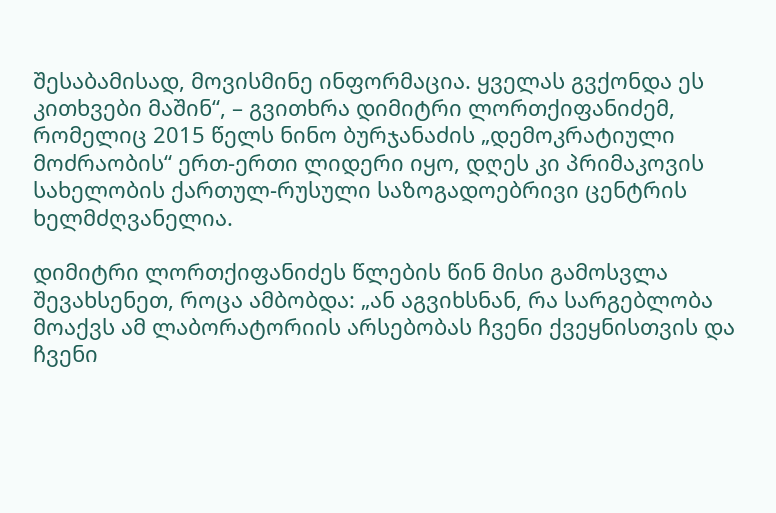შესაბამისად, მოვისმინე ინფორმაცია. ყველას გვქონდა ეს კითხვები მაშინ“, – გვითხრა დიმიტრი ლორთქიფანიძემ, რომელიც 2015 წელს ნინო ბურჯანაძის „დემოკრატიული მოძრაობის“ ერთ-ერთი ლიდერი იყო, დღეს კი პრიმაკოვის სახელობის ქართულ-რუსული საზოგადოებრივი ცენტრის ხელმძღვანელია.

დიმიტრი ლორთქიფანიძეს წლების წინ მისი გამოსვლა შევახსენეთ, როცა ამბობდა: „ან აგვიხსნან, რა სარგებლობა მოაქვს ამ ლაბორატორიის არსებობას ჩვენი ქვეყნისთვის და ჩვენი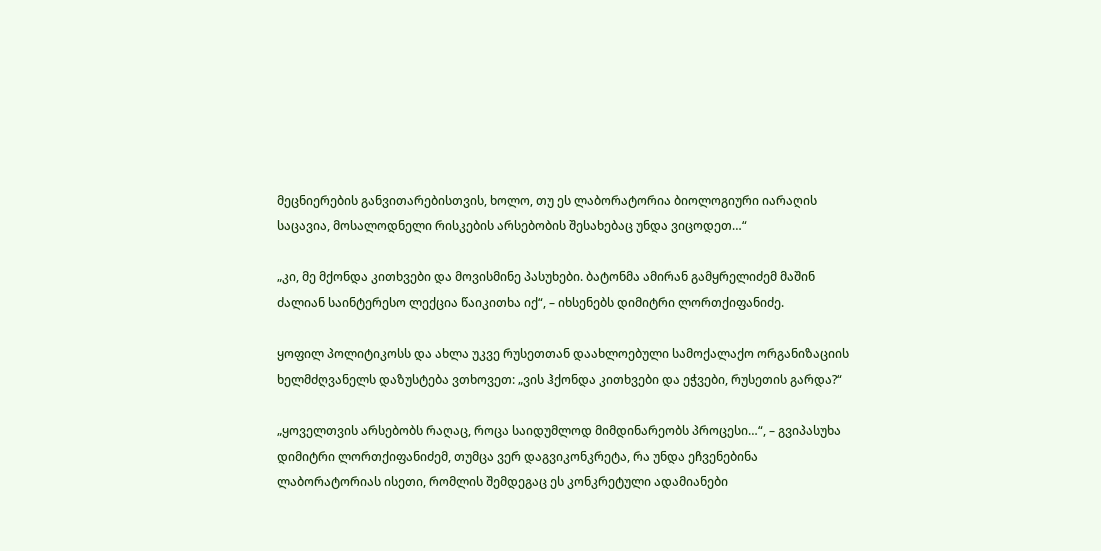მეცნიერების განვითარებისთვის, ხოლო, თუ ეს ლაბორატორია ბიოლოგიური იარაღის საცავია, მოსალოდნელი რისკების არსებობის შესახებაც უნდა ვიცოდეთ…“

„კი, მე მქონდა კითხვები და მოვისმინე პასუხები. ბატონმა ამირან გამყრელიძემ მაშინ ძალიან საინტერესო ლექცია წაიკითხა იქ“, – იხსენებს დიმიტრი ლორთქიფანიძე.

ყოფილ პოლიტიკოსს და ახლა უკვე რუსეთთან დაახლოებული სამოქალაქო ორგანიზაციის ხელმძღვანელს დაზუსტება ვთხოვეთ: „ვის ჰქონდა კითხვები და ეჭვები, რუსეთის გარდა?“

„ყოველთვის არსებობს რაღაც, როცა საიდუმლოდ მიმდინარეობს პროცესი…“, – გვიპასუხა დიმიტრი ლორთქიფანიძემ, თუმცა ვერ დაგვიკონკრეტა, რა უნდა ეჩვენებინა ლაბორატორიას ისეთი, რომლის შემდეგაც ეს კონკრეტული ადამიანები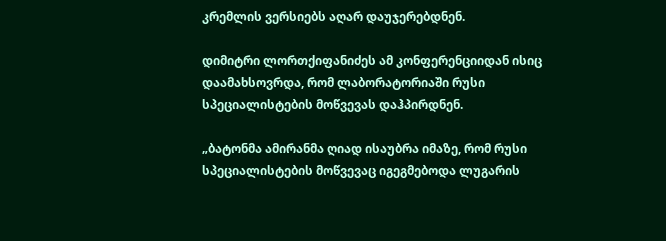კრემლის ვერსიებს აღარ დაუჯერებდნენ.

დიმიტრი ლორთქიფანიძეს ამ კონფერენციიდან ისიც დაამახსოვრდა, რომ ლაბორატორიაში რუსი სპეციალისტების მოწვევას დაჰპირდნენ.

„ბატონმა ამირანმა ღიად ისაუბრა იმაზე, რომ რუსი სპეციალისტების მოწვევაც იგეგმებოდა ლუგარის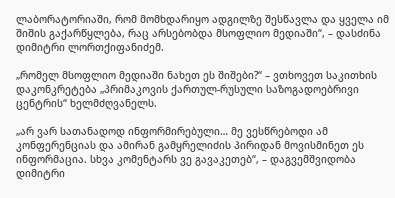ლაბორატორიაში, რომ მომხდარიყო ადგილზე შესწავლა და ყველა იმ შიშის გაქარწყლება, რაც არსებობდა მსოფლიო მედიაში“, – დასძინა დიმიტრი ლორთქიფანიძემ.

„რომელ მსოფლიო მედიაში ნახეთ ეს შიშები?“ – ვთხოვეთ საკითხის დაკონკრეტება „პრიმაკოვის ქართულ-რუსული საზოგადოებრივი ცენტრის“ ხელმძღვანელს.

„არ ვარ სათანადოდ ინფორმირებული… მე ვესწრებოდი ამ კონფერენციას და ამირან გამყრელიძის პირიდან მოვისმინეთ ეს ინფორმაცია. სხვა კომენტარს ვე გავაკეთებ“, – დაგვემშვიდობა დიმიტრი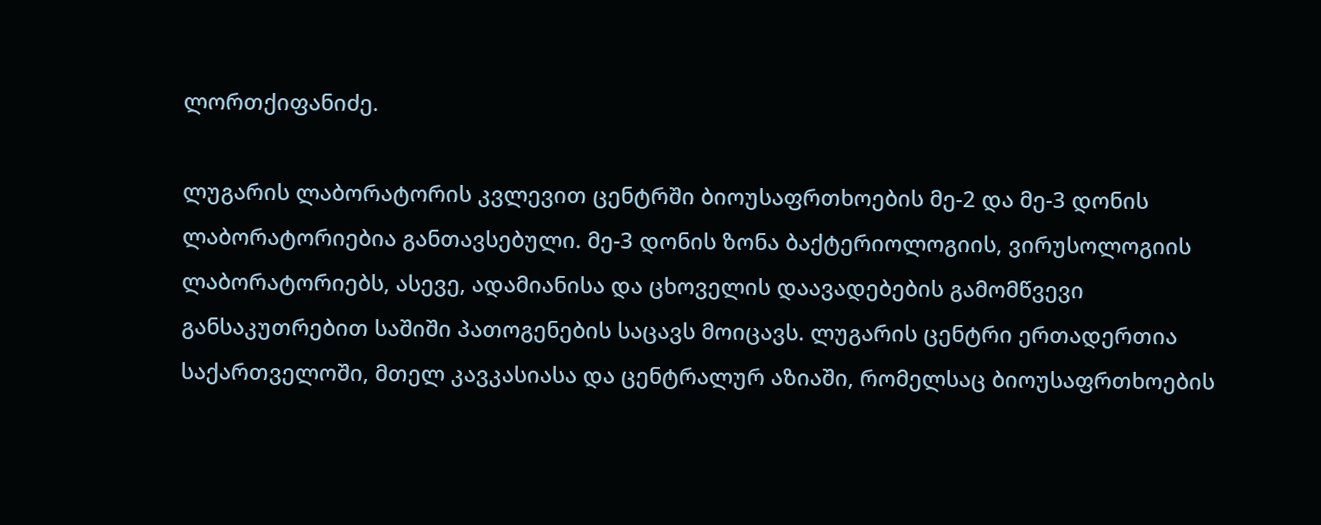ლორთქიფანიძე.

ლუგარის ლაბორატორის კვლევით ცენტრში ბიოუსაფრთხოების მე-2 და მე-3 დონის ლაბორატორიებია განთავსებული. მე-3 დონის ზონა ბაქტერიოლოგიის, ვირუსოლოგიის ლაბორატორიებს, ასევე, ადამიანისა და ცხოველის დაავადებების გამომწვევი განსაკუთრებით საშიში პათოგენების საცავს მოიცავს. ლუგარის ცენტრი ერთადერთია საქართველოში, მთელ კავკასიასა და ცენტრალურ აზიაში, რომელსაც ბიოუსაფრთხოების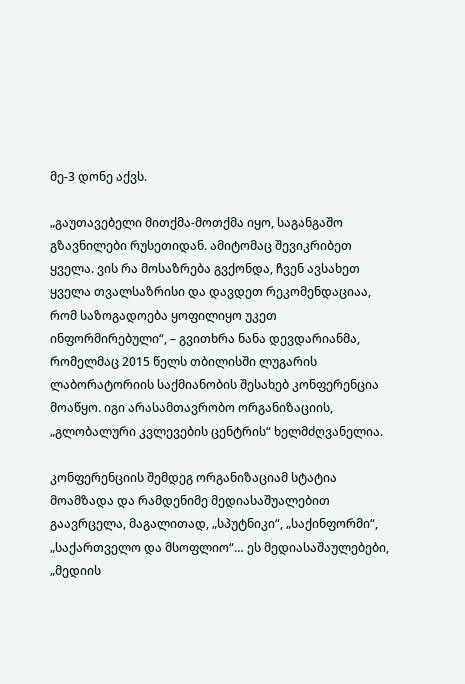მე-3 დონე აქვს.

„გაუთავებელი მითქმა-მოთქმა იყო, საგანგაშო გზავნილები რუსეთიდან. ამიტომაც შევიკრიბეთ ყველა. ვის რა მოსაზრება გვქონდა, ჩვენ ავსახეთ ყველა თვალსაზრისი და დავდეთ რეკომენდაციაა, რომ საზოგადოება ყოფილიყო უკეთ ინფორმირებული“, – გვითხრა ნანა დევდარიანმა, რომელმაც 2015 წელს თბილისში ლუგარის ლაბორატორიის საქმიანობის შესახებ კონფერენცია მოაწყო. იგი არასამთავრობო ორგანიზაციის, „გლობალური კვლევების ცენტრის“ ხელმძღვანელია.

კონფერენციის შემდეგ ორგანიზაციამ სტატია მოამზადა და რამდენიმე მედიასაშუალებით გაავრცელა, მაგალითად, „სპუტნიკი“, „საქინფორმი“, „საქართველო და მსოფლიო“… ეს მედიასაშაულებები, „მედიის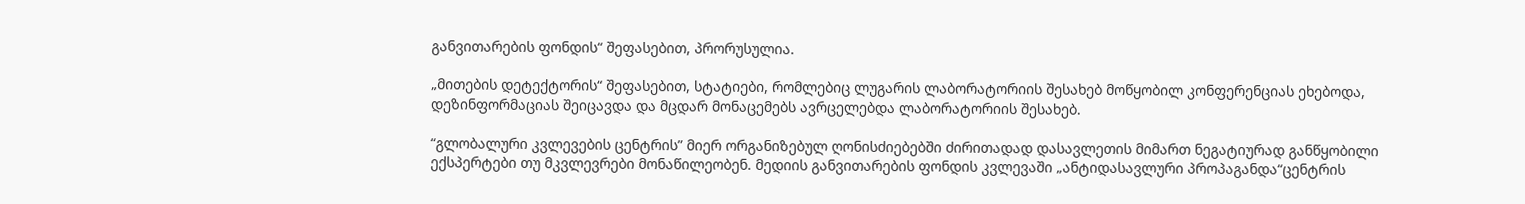განვითარების ფონდის“ შეფასებით, პრორუსულია.

„მითების დეტექტორის“ შეფასებით, სტატიები, რომლებიც ლუგარის ლაბორატორიის შესახებ მოწყობილ კონფერენციას ეხებოდა, დეზინფორმაციას შეიცავდა და მცდარ მონაცემებს ავრცელებდა ლაბორატორიის შესახებ.

“გლობალური კვლევების ცენტრის” მიერ ორგანიზებულ ღონისძიებებში ძირითადად დასავლეთის მიმართ ნეგატიურად განწყობილი ექსპერტები თუ მკვლევრები მონაწილეობენ. მედიის განვითარების ფონდის კვლევაში „ანტიდასავლური პროპაგანდა“ცენტრის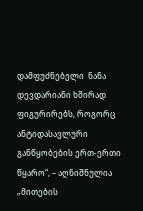დამფუძნებელი  ნანა დევდარიანი ხშირად ფიგურირებს, როგორც ანტიდასავლური განწყობების ერთ-ერთი წყარო“, – აღნიშნულია „მითების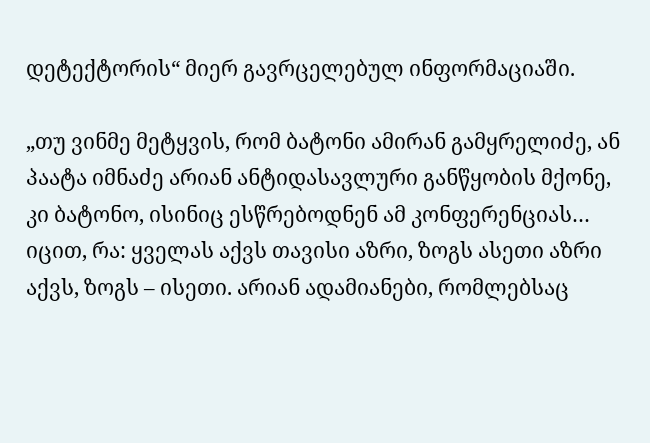დეტექტორის“ მიერ გავრცელებულ ინფორმაციაში.

„თუ ვინმე მეტყვის, რომ ბატონი ამირან გამყრელიძე, ან პაატა იმნაძე არიან ანტიდასავლური განწყობის მქონე, კი ბატონო, ისინიც ესწრებოდნენ ამ კონფერენციას… იცით, რა: ყველას აქვს თავისი აზრი, ზოგს ასეთი აზრი აქვს, ზოგს – ისეთი. არიან ადამიანები, რომლებსაც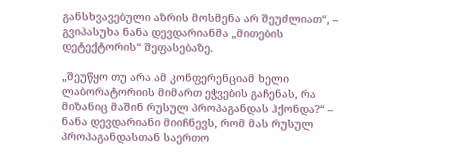განსხვავებული აზრის მოსმენა არ შეუძლიათ“, – გვიპასუხა ნანა დევდარიანმა „მითების დეტექტორის“ შეფასებაზე.

„შეუწყო თუ არა ამ კონფერენციამ ხელი ლაბორატორიის მიმართ ეჭვების გაჩენას, რა მიზანიც მაშინ რუსულ პროპაგანდას ჰქონდა?“ – ნანა დევდარიანი მიიჩნევს, რომ მას რუსულ პროპაგანდასთან საერთო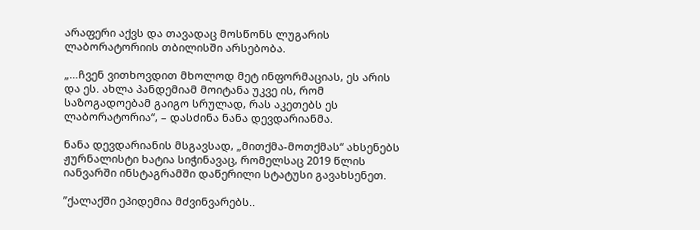არაფერი აქვს და თავადაც მოსწონს ლუგარის ლაბორატორიის თბილისში არსებობა.

„…ჩვენ ვითხოვდით მხოლოდ მეტ ინფორმაციას, ეს არის და ეს. ახლა პანდემიამ მოიტანა უკვე ის, რომ საზოგადოებამ გაიგო სრულად, რას აკეთებს ეს ლაბორატორია“, – დასძინა ნანა დევდარიანმა.

ნანა დევდარიანის მსგავსად, „მითქმა-მოთქმას“ ახსენებს ჟურნალისტი ხატია სიჭინავაც, რომელსაც 2019 წლის იანვარში ინსტაგრამში დაწერილი სტატუსი გავახსენეთ.

”ქალაქში ეპიდემია მძვინვარებს..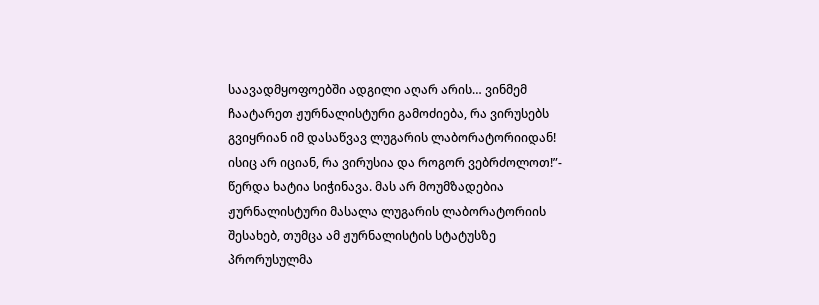საავადმყოფოებში ადგილი აღარ არის… ვინმემ ჩაატარეთ ჟურნალისტური გამოძიება, რა ვირუსებს გვიყრიან იმ დასაწვავ ლუგარის ლაბორატორიიდან! ისიც არ იციან, რა ვირუსია და როგორ ვებრძოლოთ!”- წერდა ხატია სიჭინავა. მას არ მოუმზადებია ჟურნალისტური მასალა ლუგარის ლაბორატორიის შესახებ, თუმცა ამ ჟურნალისტის სტატუსზე პრორუსულმა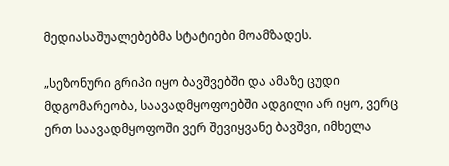მედიასაშუალებებმა სტატიები მოამზადეს.

„სეზონური გრიპი იყო ბავშვებში და ამაზე ცუდი მდგომარეობა, საავადმყოფოებში ადგილი არ იყო, ვერც ერთ საავადმყოფოში ვერ შევიყვანე ბავშვი, იმხელა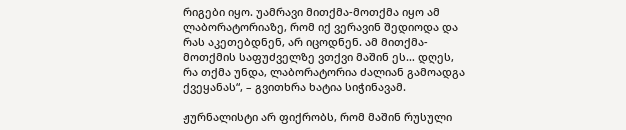რიგები იყო. უამრავი მითქმა-მოთქმა იყო ამ ლაბორატორიაზე, რომ იქ ვერავინ შედიოდა და რას აკეთებდნენ, არ იცოდნენ. ამ მითქმა-მოთქმის საფუძველზე ვთქვი მაშინ ეს… დღეს, რა თქმა უნდა, ლაბორატორია ძალიან გამოადგა ქვეყანას“, – გვითხრა ხატია სიჭინავამ.

ჟურნალისტი არ ფიქრობს, რომ მაშინ რუსული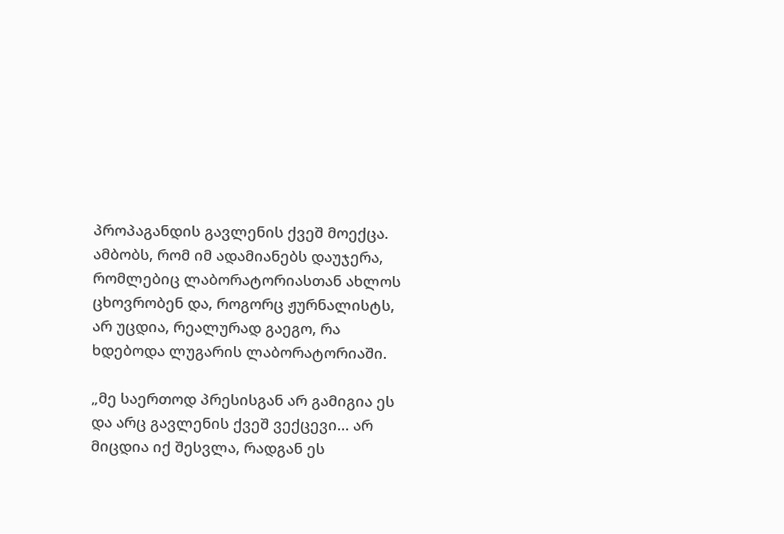პროპაგანდის გავლენის ქვეშ მოექცა. ამბობს, რომ იმ ადამიანებს დაუჯერა, რომლებიც ლაბორატორიასთან ახლოს ცხოვრობენ და, როგორც ჟურნალისტს, არ უცდია, რეალურად გაეგო, რა ხდებოდა ლუგარის ლაბორატორიაში.

„მე საერთოდ პრესისგან არ გამიგია ეს და არც გავლენის ქვეშ ვექცევი… არ მიცდია იქ შესვლა, რადგან ეს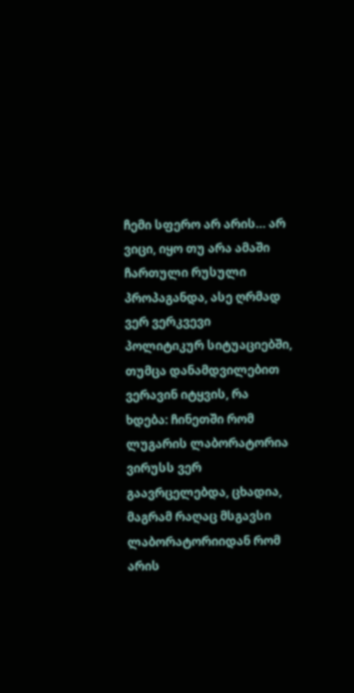ჩემი სფერო არ არის… არ ვიცი, იყო თუ არა ამაში ჩართული რუსული პროპაგანდა, ასე ღრმად ვერ ვერკვევი პოლიტიკურ სიტუაციებში, თუმცა დანამდვილებით ვერავინ იტყვის, რა ხდება: ჩინეთში რომ ლუგარის ლაბორატორია ვირუსს ვერ გაავრცელებდა, ცხადია, მაგრამ რაღაც მსგავსი ლაბორატორიიდან რომ არის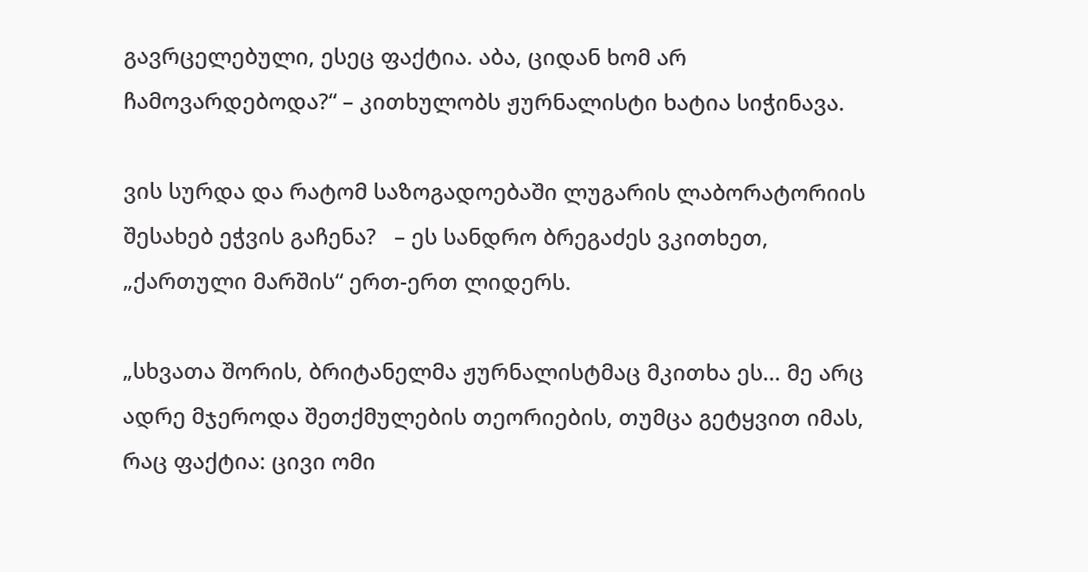გავრცელებული, ესეც ფაქტია. აბა, ციდან ხომ არ ჩამოვარდებოდა?“ – კითხულობს ჟურნალისტი ხატია სიჭინავა.

ვის სურდა და რატომ საზოგადოებაში ლუგარის ლაბორატორიის შესახებ ეჭვის გაჩენა?   – ეს სანდრო ბრეგაძეს ვკითხეთ, „ქართული მარშის“ ერთ-ერთ ლიდერს.

„სხვათა შორის, ბრიტანელმა ჟურნალისტმაც მკითხა ეს… მე არც ადრე მჯეროდა შეთქმულების თეორიების, თუმცა გეტყვით იმას, რაც ფაქტია: ცივი ომი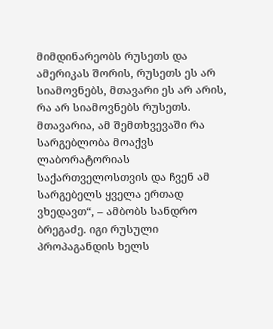მიმდინარეობს რუსეთს და ამერიკას შორის, რუსეთს ეს არ სიამოვნებს, მთავარი ეს არ არის, რა არ სიამოვნებს რუსეთს. მთავარია, ამ შემთხვევაში რა სარგებლობა მოაქვს ლაბორატორიას საქართველოსთვის და ჩვენ ამ სარგებელს ყველა ერთად ვხედავთ“, – ამბობს სანდრო ბრეგაძე. იგი რუსული პროპაგანდის ხელს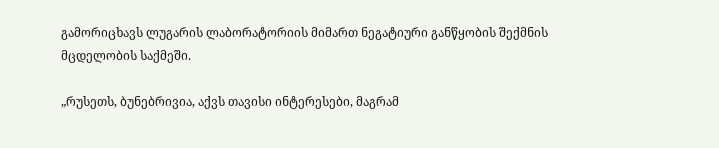გამორიცხავს ლუგარის ლაბორატორიის მიმართ ნეგატიური განწყობის შექმნის მცდელობის საქმეში.

„რუსეთს, ბუნებრივია, აქვს თავისი ინტერესები, მაგრამ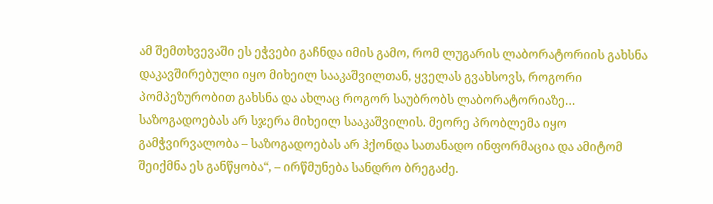ამ შემთხვევაში ეს ეჭვები გაჩნდა იმის გამო, რომ ლუგარის ლაბორატორიის გახსნა დაკავშირებული იყო მიხეილ სააკაშვილთან, ყველას გვახსოვს, როგორი პომპეზურობით გახსნა და ახლაც როგორ საუბრობს ლაბორატორიაზე… საზოგადოებას არ სჯერა მიხეილ სააკაშვილის. მეორე პრობლემა იყო გამჭვირვალობა – საზოგადოებას არ ჰქონდა სათანადო ინფორმაცია და ამიტომ შეიქმნა ეს განწყობა“, – ირწმუნება სანდრო ბრეგაძე.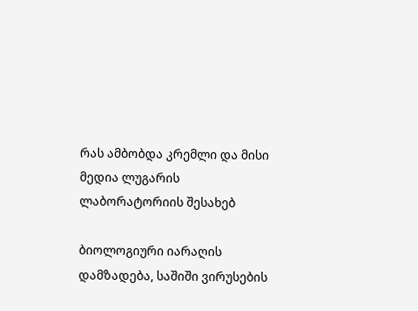რას ამბობდა კრემლი და მისი მედია ლუგარის ლაბორატორიის შესახებ

ბიოლოგიური იარაღის დამზადება, საშიში ვირუსების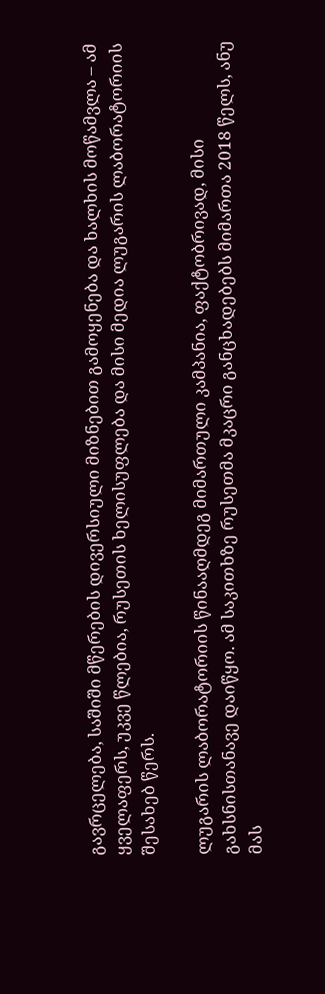გავრცელება, საშიში მწერების დივერსიული მიზნებით გამოყენება და ხალხის მოწამვლა – ამ ყველაფერს, უკვე წლებია, რუსეთის ხელისუფლება და მისი მედია ლუგარის ლაბორატორიის შესახებ წერს.

ლუგარის ლაბორატორიის წინააღმდეგ მიმართული კამპანია, ფაქტობრივად, მისი გახსნისთანავე დაიწყო. ამ საკითხზე რუსეთმა მკაცრი განცხადებებს მიმართა 2018 წელს, ანუ მას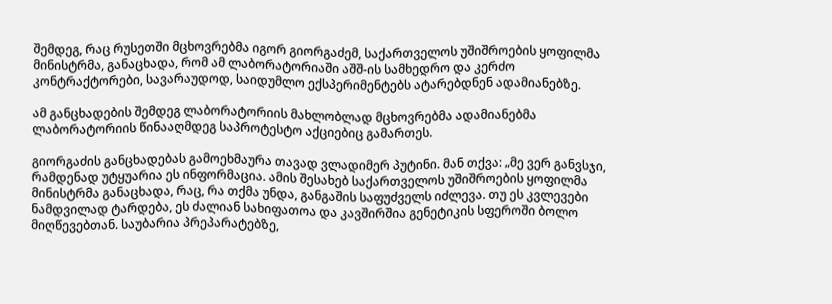შემდეგ, რაც რუსეთში მცხოვრებმა იგორ გიორგაძემ, საქართველოს უშიშროების ყოფილმა მინისტრმა, განაცხადა, რომ ამ ლაბორატორიაში აშშ-ის სამხედრო და კერძო კონტრაქტორები, სავარაუდოდ, საიდუმლო ექსპერიმენტებს ატარებდნენ ადამიანებზე.

ამ განცხადების შემდეგ ლაბორატორიის მახლობლად მცხოვრებმა ადამიანებმა ლაბორატორიის წინააღმდეგ საპროტესტო აქციებიც გამართეს.

გიორგაძის განცხადებას გამოეხმაურა თავად ვლადიმერ პუტინი. მან თქვა: „მე ვერ განვსჯი, რამდენად უტყუარია ეს ინფორმაცია. ამის შესახებ საქართველოს უშიშროების ყოფილმა მინისტრმა განაცხადა, რაც, რა თქმა უნდა, განგაშის საფუძველს იძლევა. თუ ეს კვლევები ნამდვილად ტარდება, ეს ძალიან სახიფათოა და კავშირშია გენეტიკის სფეროში ბოლო მიღწევებთან. საუბარია პრეპარატებზე,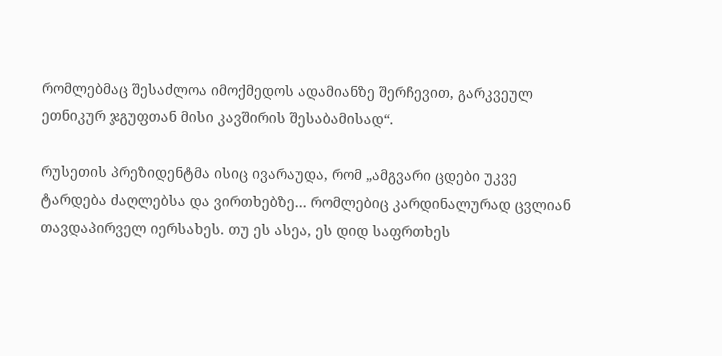რომლებმაც შესაძლოა იმოქმედოს ადამიანზე შერჩევით, გარკვეულ ეთნიკურ ჯგუფთან მისი კავშირის შესაბამისად“.

რუსეთის პრეზიდენტმა ისიც ივარაუდა, რომ „ამგვარი ცდები უკვე ტარდება ძაღლებსა და ვირთხებზე… რომლებიც კარდინალურად ცვლიან თავდაპირველ იერსახეს. თუ ეს ასეა, ეს დიდ საფრთხეს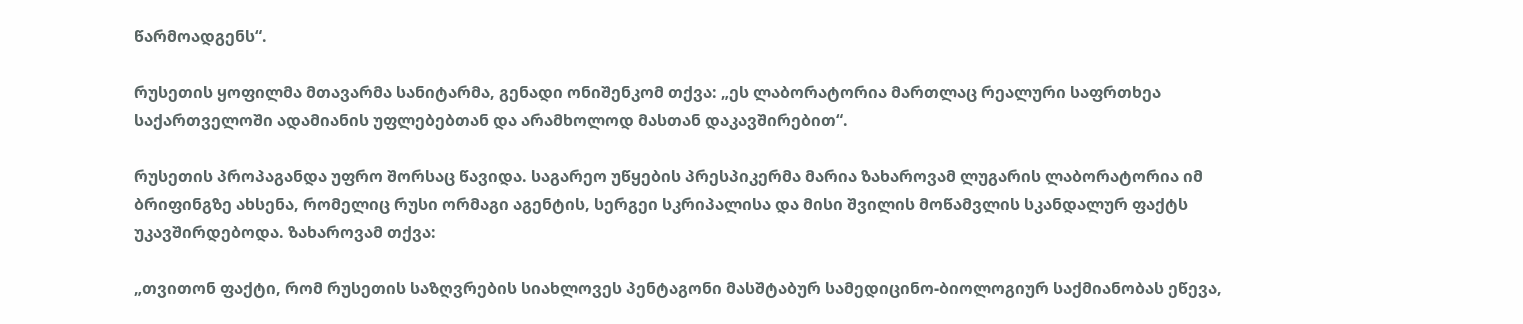წარმოადგენს“.

რუსეთის ყოფილმა მთავარმა სანიტარმა, გენადი ონიშენკომ თქვა: „ეს ლაბორატორია მართლაც რეალური საფრთხეა საქართველოში ადამიანის უფლებებთან და არამხოლოდ მასთან დაკავშირებით“.

რუსეთის პროპაგანდა უფრო შორსაც წავიდა. საგარეო უწყების პრესპიკერმა მარია ზახაროვამ ლუგარის ლაბორატორია იმ ბრიფინგზე ახსენა, რომელიც რუსი ორმაგი აგენტის, სერგეი სკრიპალისა და მისი შვილის მოწამვლის სკანდალურ ფაქტს უკავშირდებოდა. ზახაროვამ თქვა:

„თვითონ ფაქტი, რომ რუსეთის საზღვრების სიახლოვეს პენტაგონი მასშტაბურ სამედიცინო-ბიოლოგიურ საქმიანობას ეწევა,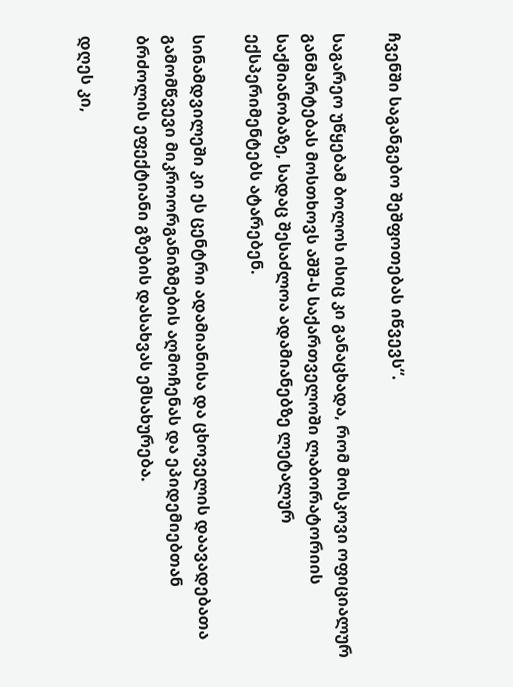ჩვენში საგანგებო შეშფოთებას იწვევს“.

საგარეო უწყებამ ბოლოს ისიც კი განაცხადა, რომ მოსკოვი ოფიციალურ განმარტებას მოსთხოვს აშშ-ს საქართველოში ლაბორატორიის საქმიანობაზე, სადაც შესაძლოა ადამიანებზე ლეტალურ ექსპერიმენტებს ატარებენ.

სინამდვილეში კი ეს ცენტრი ადამიანისა და ცხოველის დაავადებათა გამომწვევი მიკროორგანიზმების აღმოჩენას და ეპიდემიებთან ბრძოლის ეფექტიანი გზების დასახვას ემსახურება.

დღეს კი,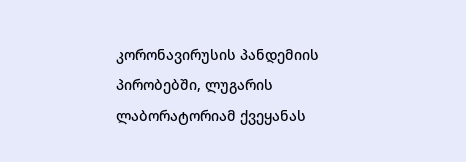კორონავირუსის პანდემიის პირობებში, ლუგარის ლაბორატორიამ ქვეყანას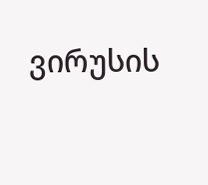ვირუსის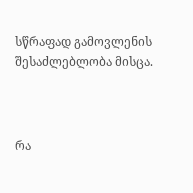სწრაფად გამოვლენის შესაძლებლობა მისცა.



რა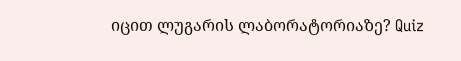იცით ლუგარის ლაბორატორიაზე? Quiz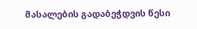მასალების გადაბეჭდვის წესი